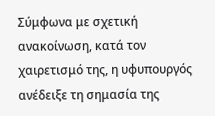Σύμφωνα με σχετική ανακοίνωση, κατά τον χαιρετισμό της, η υφυπουργός ανέδειξε τη σημασία της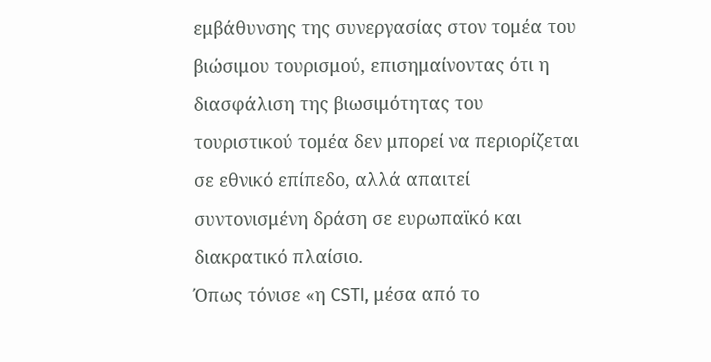εμβάθυνσης της συνεργασίας στον τομέα του βιώσιμου τουρισμού, επισημαίνοντας ότι η διασφάλιση της βιωσιμότητας του τουριστικού τομέα δεν μπορεί να περιορίζεται σε εθνικό επίπεδο, αλλά απαιτεί συντονισμένη δράση σε ευρωπαϊκό και διακρατικό πλαίσιο.
Όπως τόνισε «η CSTI, μέσα από το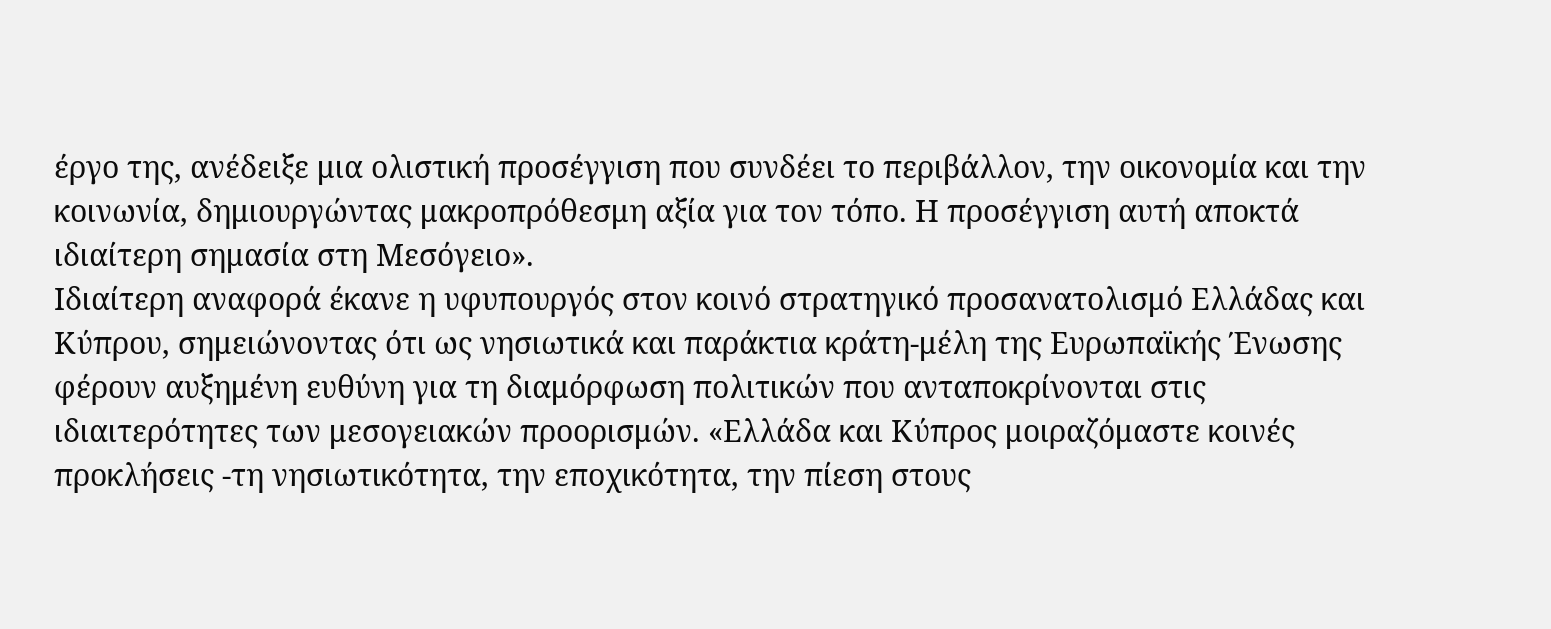έργο της, ανέδειξε μια ολιστική προσέγγιση που συνδέει το περιβάλλον, την οικονομία και την κοινωνία, δημιουργώντας μακροπρόθεσμη αξία για τον τόπο. Η προσέγγιση αυτή αποκτά ιδιαίτερη σημασία στη Μεσόγειο».
Ιδιαίτερη αναφορά έκανε η υφυπουργός στον κοινό στρατηγικό προσανατολισμό Ελλάδας και Κύπρου, σημειώνοντας ότι ως νησιωτικά και παράκτια κράτη-μέλη της Ευρωπαϊκής Ένωσης φέρουν αυξημένη ευθύνη για τη διαμόρφωση πολιτικών που ανταποκρίνονται στις ιδιαιτερότητες των μεσογειακών προορισμών. «Ελλάδα και Κύπρος μοιραζόμαστε κοινές προκλήσεις -τη νησιωτικότητα, την εποχικότητα, την πίεση στους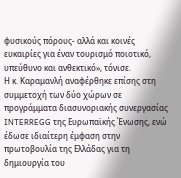φυσικούς πόρους- αλλά και κοινές ευκαιρίες για έναν τουρισμό ποιοτικό, υπεύθυνο και ανθεκτικό», τόνισε.
Η κ. Καραμανλή αναφέρθηκε επίσης στη συμμετοχή των δύο χώρων σε προγράμματα διασυνοριακής συνεργασίας INTERREGG της Ευρωπαϊκής Ένωσης, ενώ έδωσε ιδιαίτερη έμφαση στην πρωτοβουλία της Ελλάδας για τη δημιουργία του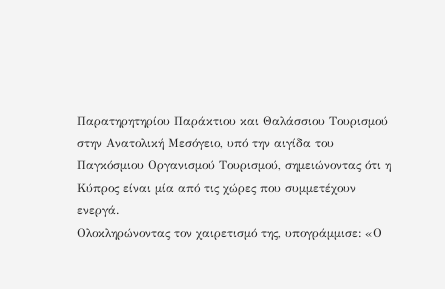Παρατηρητηρίου Παράκτιου και Θαλάσσιου Τουρισμού στην Ανατολική Μεσόγειο, υπό την αιγίδα του Παγκόσμιου Οργανισμού Τουρισμού, σημειώνοντας ότι η Κύπρος είναι μία από τις χώρες που συμμετέχουν ενεργά.
Ολοκληρώνοντας τον χαιρετισμό της, υπογράμμισε: «Ο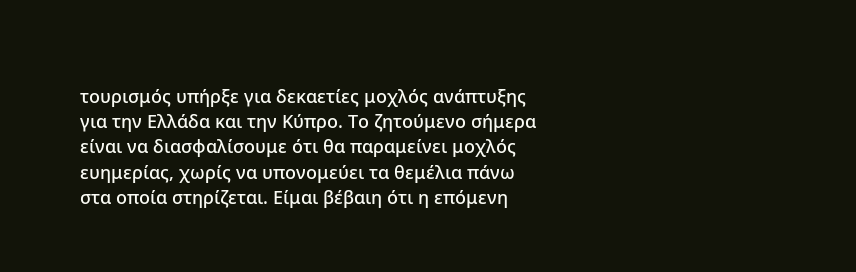τουρισμός υπήρξε για δεκαετίες μοχλός ανάπτυξης για την Ελλάδα και την Κύπρο. Το ζητούμενο σήμερα είναι να διασφαλίσουμε ότι θα παραμείνει μοχλός ευημερίας, χωρίς να υπονομεύει τα θεμέλια πάνω στα οποία στηρίζεται. Είμαι βέβαιη ότι η επόμενη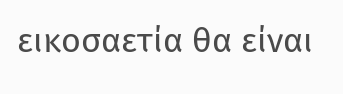εικοσαετία θα είναι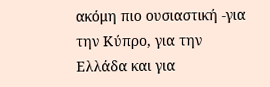ακόμη πιο ουσιαστική -για την Κύπρο, για την Ελλάδα και για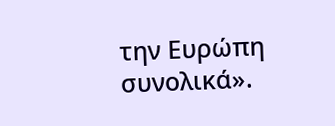την Ευρώπη συνολικά».